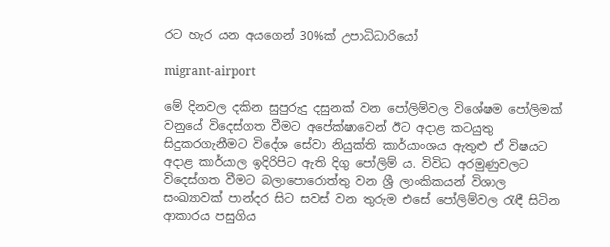රට හැර යන අයගෙන් 30%ක් උපාධිධාරියෝ

migrant-airport

මේ දිනවල දකින සුපුරුදු දසුනක් වන පෝලිම්වල විශේෂම පෝලිමක් වනුයේ විදෙස්ගත වීමට අපේක්ෂාවෙන් ඊට අදාළ කටයුතු සිදුකරගැනීමට විදේශ සේවා නියුක්ති කාර්යාංශය ඇතුළු ඒ විෂයට අදාළ කාර්යාල ඉදිරිපිට ඇති දිගු පෝලිම් ය. විවිධ අරමුණුවලට විදෙස්ගත වීමට බලාපොරොත්තු වන ශ්‍රී ලාංකිකයන් විශාල සංඛ්‍යාවක් පාන්දර සිට සවස් වන තුරුම එසේ පෝලිම්වල රැඳී සිටින ආකාරය පසුගිය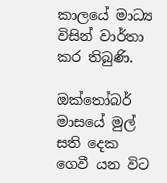කාලයේ මාධ්‍ය විසින් වාර්තා කර තිබුණි.

ඔක්තෝබර් මාසයේ මුල් සති දෙක ගෙවී යන විට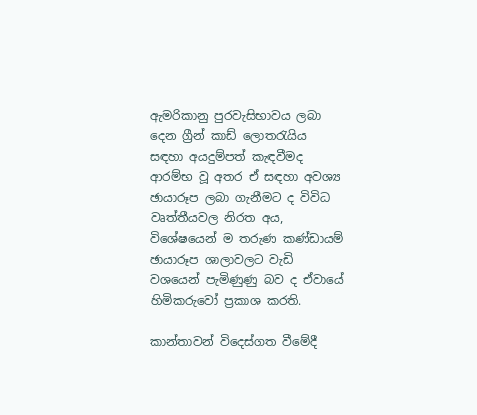ඇමරිකානු පුරවැසිභාවය ලබා දෙන ග්‍රීන් කාඩ් ලොතරැයිය සඳහා අයදුම්පත් කැඳවීමද ආරම්භ වූ අතර ඒ සඳහා අවශ්‍ය ඡායාරූප ලබා ගැනීමට ද විවිධ වෘත්තීයවල නිරත අය, විශේෂයෙන් ම තරුණ කණ්ඩායම් ඡායාරූප ශාලාවලට වැඩි වශයෙන් පැමිණුණු බව ද ඒවායේ හිමිකරුවෝ ප්‍රකාශ කරති.

කාන්තාවන් විදෙස්ගත වීමේදී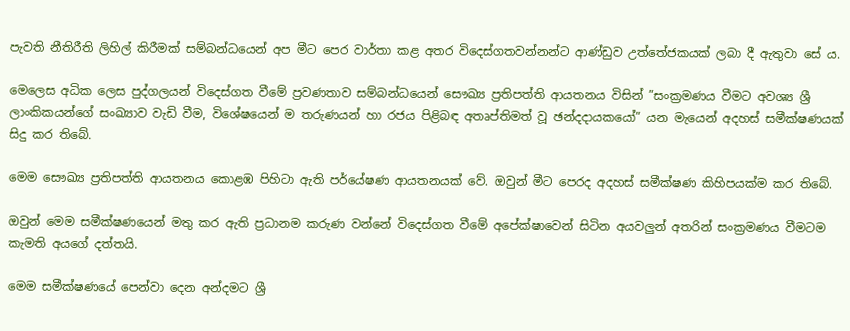පැවති නීතිරීති ලිහිල් කිරීමක් සම්බන්ධයෙන් අප මීට පෙර වාර්තා කළ අතර විදෙස්ගතවන්නන්ට ආණ්ඩුව උත්තේජකයක් ලබා දී ඇතුවා සේ ය.

මෙලෙස අධික ලෙස පුද්ගලයන් විදෙස්ගත වීමේ ප්‍රවණතාව සම්බන්ධයෙන් සෞඛ්‍ය ප්‍රතිපත්ති ආයතනය විසින් ”සංක්‍රමණය වීමට අවශ්‍ය ශ්‍රී ලාංකිකයන්ගේ සංඛ්‍යාව වැඩි වීම, විශේෂයෙන් ම තරුණයන් හා රජය පිළිබඳ අතෘප්තිමත් වූ ඡන්දදායකයෝ” යන මැයෙන් අදහස් සමීක්ෂණයක් සිදු කර තිබේ.

මෙම සෞඛ්‍ය ප්‍රතිපත්ති ආයතනය කොළඹ පිහිටා ඇති පර්යේෂණ ආයතනයක් වේ. ඔවුන් මීට පෙරද අදහස් සමීක්ෂණ කිහිපයක්ම කර තිබේ.

ඔවුන් මෙම සමීක්ෂණයෙන් මතු කර ඇති ප්‍රධානම කරුණ වන්නේ විදෙස්ගත වීමේ අපේක්ෂාවෙන් සිටින අයවලුන් අතරින් සංක්‍රමණය වීමටම කැමති අයගේ දත්තයි.

මෙම සමීක්ෂණයේ පෙන්වා දෙන අන්දමට ශ්‍රී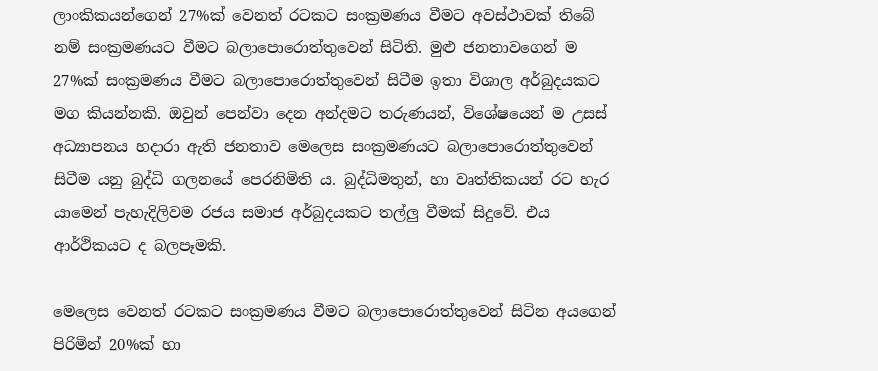ලාංකිකයන්ගෙන් 27%ක් වෙනත් රටකට සංක්‍රමණය වීමට අවස්ථාවක් තිබේ නම් සංක්‍රමණයට වීමට බලාපොරොත්තුවෙන් සිටිති. මුළු ජනතාවගෙන් ම 27%ක් සංක්‍රමණය වීමට බලාපොරොත්තුවෙන් සිටීම ඉතා විශාල අර්බුදයකට මග කියන්නකි. ඔවුන් පෙන්වා දෙන අන්දමට තරුණයන්, විශේෂයෙන් ම උසස් අධ්‍යාපනය හදාරා ඇති ජනතාව මෙලෙස සංක්‍රමණයට බලාපොරොත්තුවෙන් සිටීම යනු බුද්ධි ගලනයේ පෙරනිමිති ය. බුද්ධිමතුන්, හා වෘත්තිකයන් රට හැර යාමෙන් පැහැදිලිවම රජය සමාජ අර්බුදයකට තල්ලු වීමක් සිදුවේ. එය ආර්ථිකයට ද බලපෑමකි.

මෙලෙස වෙනත් රටකට සංක්‍රමණය වීමට බලාපොරොත්තුවෙන් සිටින අයගෙන් පිරිමින් 20%ක් හා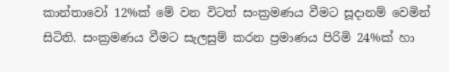කාන්තාවෝ 12%ක් මේ වන විටත් සංක්‍රමණය වීමට සූදානම් වෙමින් සිටිති. සංක්‍රමණය වීමට සැලසුම් කරන ප්‍රමාණය පිරිමි 24%ක් හා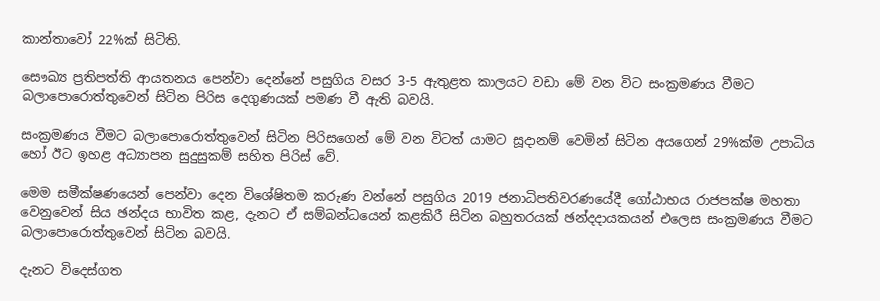කාන්තාවෝ 22%ක් සිටිති.

සෞඛ්‍ය ප්‍රතිපත්ති ආයතනය පෙන්වා දෙන්නේ පසුගිය වසර 3-5 ඇතුළත කාලයට වඩා මේ වන විට සංක්‍රමණය වීමට බලාපොරොත්තුවෙන් සිටින පිරිස දෙගුණයක් පමණ වී ඇති බවයි.

සංක්‍රමණය වීමට බලාපොරොත්තුවෙන් සිටින පිරිසගෙන් මේ වන විටත් යාමට සූදානම් වෙමින් සිටින අයගෙන් 29%ක්ම උපාධිය හෝ ඊට ඉහළ අධ්‍යාපන සුදුසුකම් සහිත පිරිස් වේ.

මෙම සමීක්ෂණයෙන් පෙන්වා දෙන විශේෂිතම කරුණ වන්නේ පසුගිය 2019 ජනාධිපතිවරණයේදී ගෝඨාභය රාජපක්ෂ මහතා වෙනුවෙන් සිය ඡන්දය භාවිත කළ, දැනට ඒ සම්බන්ධයෙන් කළකිරී සිටින බහුතරයක් ඡන්දදායකයන් එලෙස සංක්‍රමණය වීමට බලාපොරොත්තුවෙන් සිටින බවයි.

දැනට විදෙස්ගත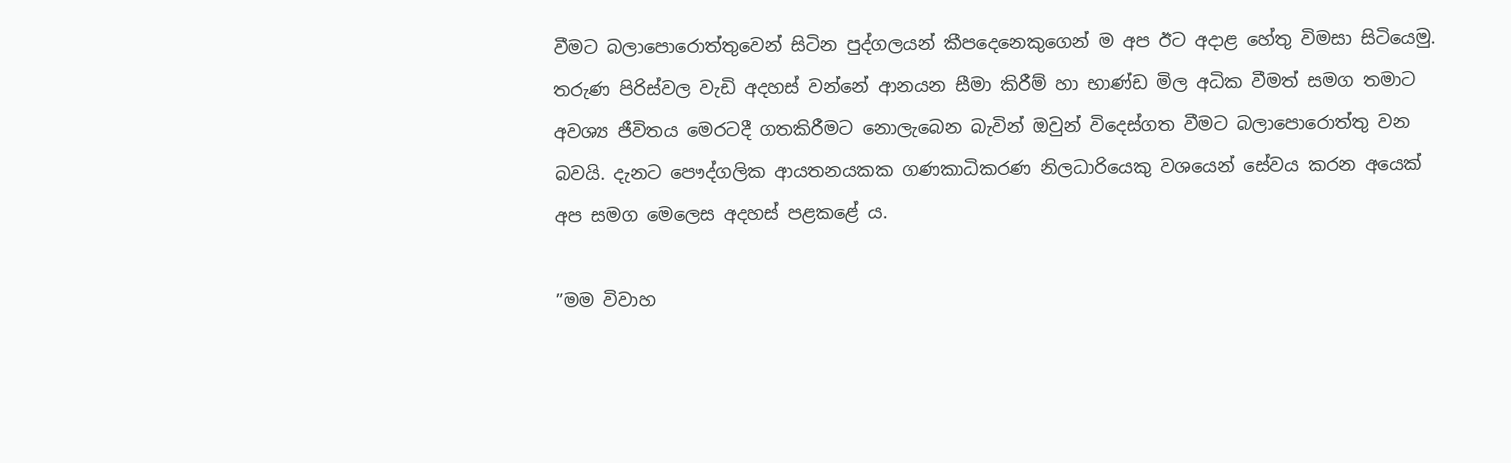වීමට බලාපොරොත්තුවෙන් සිටින පුද්ගලයන් කීපදෙනෙකුගෙන් ම අප ඊට අදාළ හේතු විමසා සිටියෙමු. තරුණ පිරිස්වල වැඩි අදහස් වන්නේ ආනයන සීමා කිරීම් හා භාණ්ඩ මිල අධික වීමත් සමග තමාට අවශ්‍ය ජීවිතය මෙරටදී ගතකිරීමට නොලැබෙන බැවින් ඔවුන් විදෙස්ගත වීමට බලාපොරොත්තු වන බවයි. දැනට පෞද්ගලික ආයතනයකක ගණකාධිකරණ නිලධාරියෙකු වශයෙන් සේවය කරන අයෙක් අප සමග මෙලෙස අදහස් පළකළේ ය.

”මම විවාහ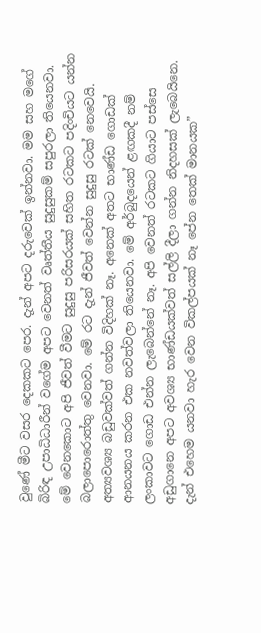වුණේ මීට වසර දෙකකට පෙර. දැන් අපට දරුවෙක් ඉන්නවා. මම සහ මගේ බිරිඳ උපාධිධාරීන් වගේම අපට වෙනත් වෘත්තීය සුදුසුකම් සපුරලා තියෙනවා. මේ වෙනකොට අපි ජීවත් වීමට සුදුසු පරිසරයක් සහිත රටකට පදිංචියට යන්න බලාපොරොත්තු වෙනවා. මේ රට දැන් ජීවත් වෙන්න සුදුසු රටක් නෙවෙයි. අත්‍යවශ්‍ය බඩුවක්වත් ගන්න විදිහක් නෑ. අනෙක් අතට භාණ්ඩ ගොඩක් ආනයනය කරන එක නවත්වලා තියෙනවා. මේ අර්බුදයෙන් ළඟකදී නම් ලංකාවට ගොඩ එන්න ලැබෙන්නේ නෑ. අපි වෙනත් රටකට ගියාට පස්සෙ අඩුගානෙ අපට අවශ්‍ය භාණ්ඩයක්වත් සල්ලි දීලා ගන්න නිදහසක් ලැබෙයිනෙ. දැන් එහෙම යනවා හැර වෙන විකල්පයක් නෑ පේන තෙක් මානයක”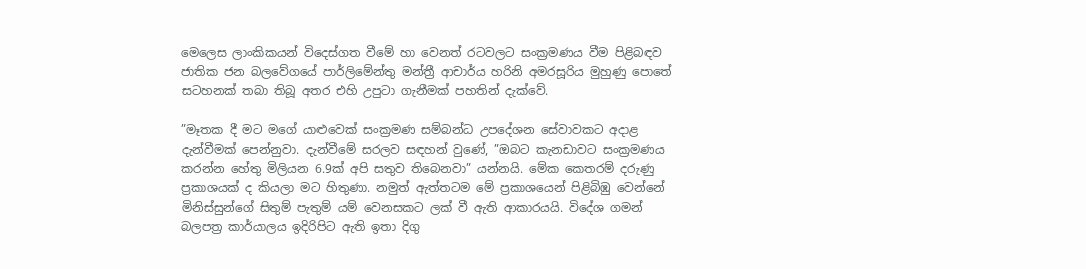මෙලෙස ලාංකිකයන් විදෙස්ගත වීමේ හා වෙනත් රටවලට සංක්‍රමණය වීම පිළිබඳව ජාතික ජන බලවේගයේ පාර්ලිමේන්තු මන්ත්‍රී ආචාර්ය හරිනි අමරසූරිය මුහුණු පොතේ සටහනක් තබා තිබූ අතර එහි උපුටා ගැනීමක් පහතින් දැක්වේ.

”මෑතක දී මට මගේ යාළුවෙක් සංක්‍රමණ සම්බන්ධ උපදේශන සේවාවකට අදාළ දැන්වීමක් පෙන්නුවා. දැන්වීමේ සරලව සඳහන් වුණේ, ”ඔබට කැනඩාවට සංක්‍රමණය කරන්න හේතු මිලියන 6.9ක් අපි සතුව තිබෙනවා” යන්නයි. මේක කෙතරම් දරුණු ප්‍රකාශයක් ද කියලා මට හිතුණා. නමුත් ඇත්තටම මේ ප්‍රකාශයෙන් පිළිබිඹු වෙන්නේ මිනිස්සුන්ගේ සිතුම් පැතුම් යම් වෙනසකට ලක් වී ඇති ආකාරයයි. විදේශ ගමන් බලපත්‍ර කාර්යාලය ඉදිරිපිට ඇති ඉතා දිගු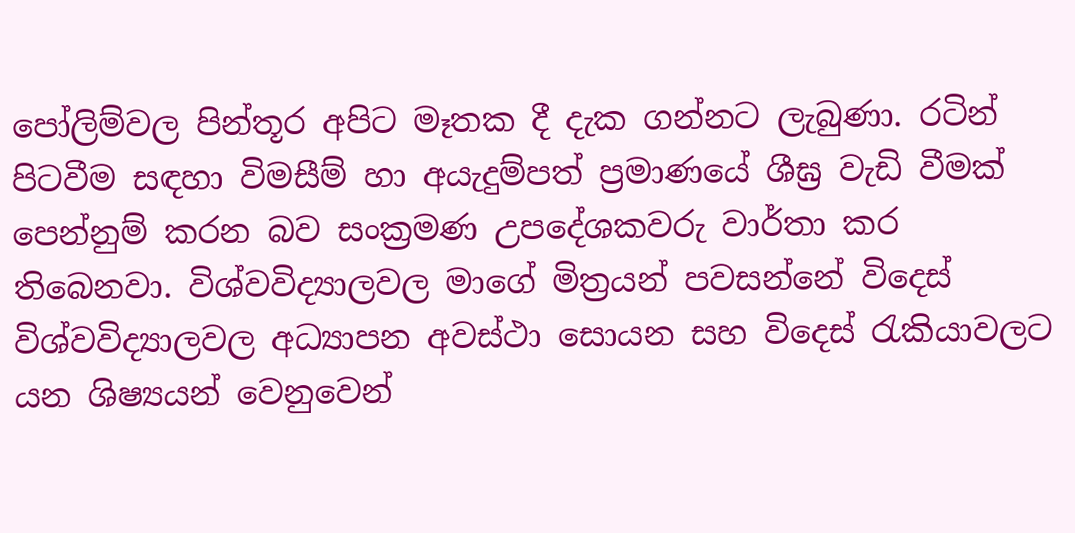පෝලිම්වල පින්තූර අපිට මෑතක දී දැක ගන්නට ලැබුණා. රටින් පිටවීම සඳහා විමසීම් හා අයැදුම්පත් ප්‍රමාණයේ ශීඝ්‍ර වැඩි වීමක් පෙන්නුම් කරන බව සංක්‍රමණ උපදේශකවරු වාර්තා කර තිබෙනවා. විශ්වවිද්‍යාලවල මාගේ මිත්‍රයන් පවසන්නේ විදෙස් විශ්වවිද්‍යාලවල අධ්‍යාපන අවස්ථා සොයන සහ විදෙස් රැකියාවලට යන ශිෂ්‍යයන් වෙනුවෙන්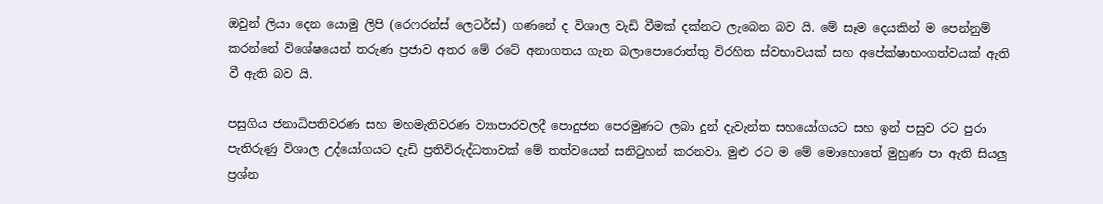ඔවුන් ලියා දෙන යොමු ලිපි (රෙෆරන්ස් ලෙටර්ස්) ගණනේ ද විශාල වැඩි වීමක් දක්නට ලැබෙන බව යි. මේ සෑම දෙයකින් ම පෙන්නුම් කරන්නේ විශේෂයෙන් තරුණ ප්‍රජාව අතර මේ රටේ අනාගතය ගැන බලාපොරොත්තු විරහිත ස්වභාවයක් සහ අපේක්ෂාභංගත්වයක් ඇති වී ඇති බව යි.

පසුගිය ජනාධිපතිවරණ සහ මහමැතිවරණ ව්‍යාපාරවලදී පොදුජන පෙරමුණට ලබා දුන් දැවැන්ත සහයෝගයට සහ ඉන් පසුව රට පුරා පැතිරුණු විශාල උද්යෝගයට දැඩි ප්‍රතිවිරුද්ධතාවක් මේ තත්වයෙන් සනිටුහන් කරනවා. මුළු රට ම මේ මොහොතේ මුහුණ පා ඇති සියලු ප්‍රශ්න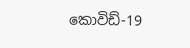කොවිඩ්-19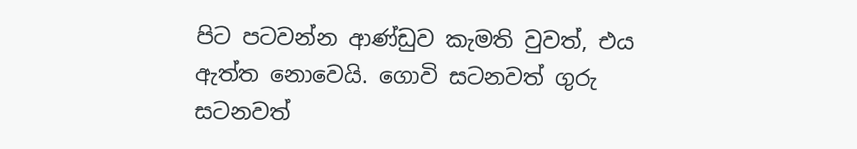පිට පටවන්න ආණ්ඩුව කැමති වුවත්, එය ඇත්ත නොවෙයි. ගොවි සටනවත් ගුරු සටනවත්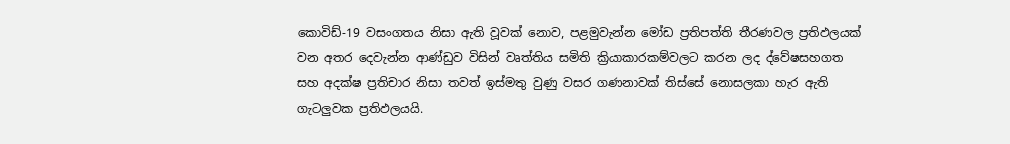කොවිඩ්-19 වසංගතය නිසා ඇති වූවක් නොව, පළමුවැන්න මෝඩ ප්‍රතිපත්ති තීරණවල ප්‍රතිඵලයක් වන අතර දෙවැන්න ආණ්ඩුව විසින් වෘත්තිය සමිති ක්‍රියාකාරකම්වලට කරන ලද ද්වේෂසහගත සහ අදක්ෂ ප්‍රතිචාර නිසා තවත් ඉස්මතු වුණු වසර ගණනාවක් තිස්සේ නොසලකා හැර ඇති ගැටලුවක ප්‍රතිඵලයයි.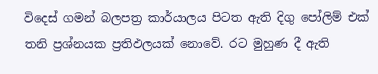විදෙස් ගමන් බලපත්‍ර කාර්යාලය පිටත ඇති දිගු පෝලිම් එක් තනි ප්‍රශ්නයක ප්‍රතිඵලයක් නොවේ. රට මුහුණ දී ඇති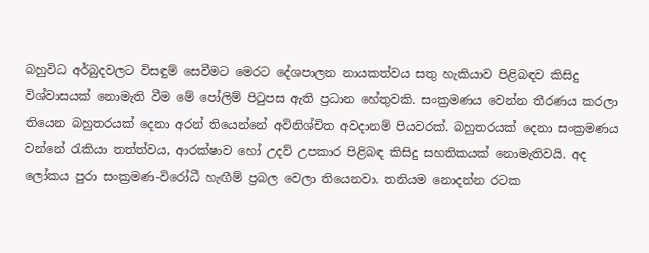බහුවිධ අර්බුදවලට විසඳුම් සෙවීමට මෙරට දේශපාලන නායකත්වය සතු හැකියාව පිළිබඳව කිසිදු විශ්වාසයක් නොමැති වීම මේ පෝලිම් පිටුපස ඇති ප්‍රධාන හේතුවකි. සංක්‍රමණය වෙන්න තීරණය කරලා තියෙන බහුතරයක් දෙනා අරන් තියෙන්නේ අවිනිශ්චිත අවදානම් පියවරක්. බහුතරයක් දෙනා සංක්‍රමණය වන්නේ රැකියා තත්ත්වය, ආරක්ෂාව හෝ උදව් උපකාර පිළිබඳ කිසිදු සහතිකයක් නොමැතිවයි. අද ලෝකය පුරා සංක්‍රමණ-විරෝධී හැඟීම් ප්‍රබල වෙලා තියෙනවා. තනියම නොදන්න රටක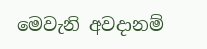මෙවැනි අවදානම්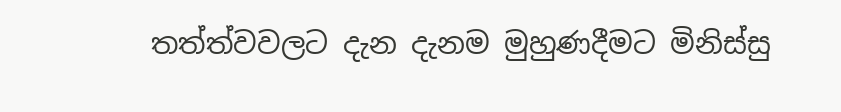තත්ත්වවලට දැන දැනම මුහුණදීමට මිනිස්සු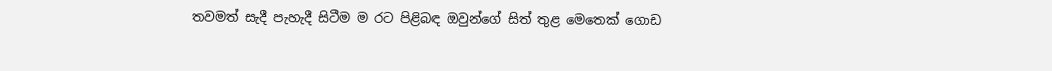තවමත් සැදී පැහැදී සිටීම ම රට පිළිබඳ ඔවුන්ගේ සිත් තුළ මෙතෙක් ගොඩ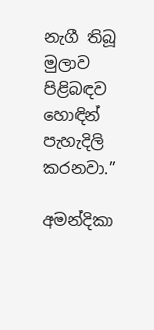නැගී තිබූ මුලාව පිළිබඳව හොඳින් පැහැදිලි කරනවා.”

අමන්දිකා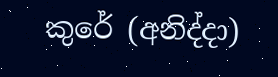කුරේ (අනිද්දා)